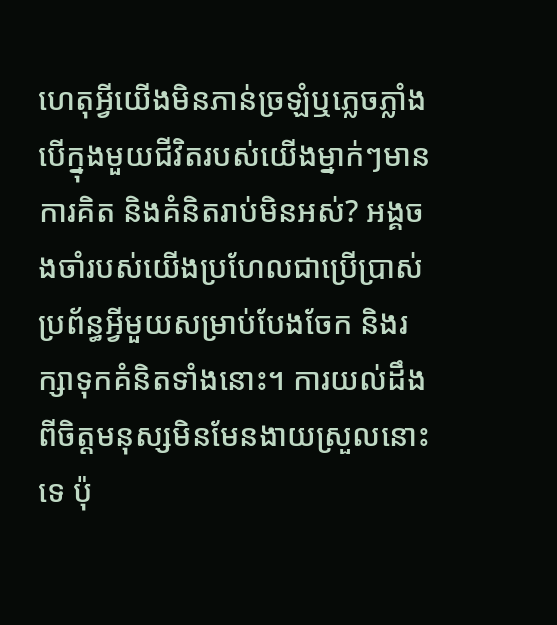ហេតុអ្វីយើងមិនភាន់ច្រឡំឬភ្លេចភ្លាំងបើក្នុងមួយជីវិតរបស់យើងម្នាក់ៗមានការគិត និងគំនិតរាប់មិនអស់? អង្គចងចាំរបស់យើងប្រហែលជាប្រើប្រាស់ប្រព័ន្ធអ្វីមួយសម្រាប់បែងចែក និងរក្សាទុកគំនិតទាំងនោះ។ ការយល់ដឹងពីចិត្តមនុស្សមិនមែនងាយស្រួលនោះទេ ប៉ុ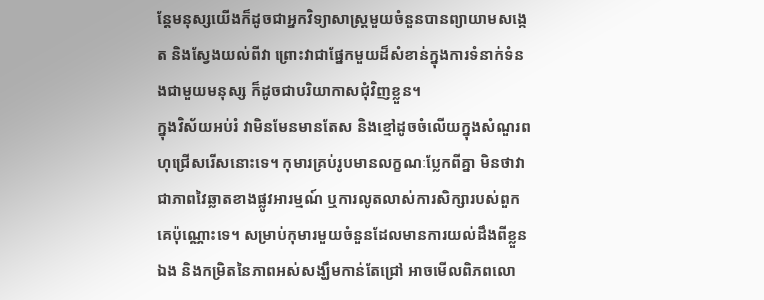ន្តែមនុស្សយើងក៏ដូចជាអ្នកវិទ្យាសាស្ត្រមួយចំនួនបានព្យាយាមសង្កេត និងស្វែងយល់ពីវា ព្រោះវាជាផ្នែកមួយដ៏សំខាន់ក្នុងការទំនាក់ទំនងជាមួយមនុស្ស ក៏ដូចជាបរិយាកាសជុំវិញខ្លួន។
ក្នុងវិស័យអប់រំ វាមិនមែនមានតែស និងខ្មៅដូចចំលើយក្នុងសំណួរពហុជ្រើសរើសនោះទេ។ កុមារគ្រប់រូបមានលក្ខណៈប្លែកពីគ្នា មិនថាវាជាភាពវៃឆ្លាតខាងផ្លូវអារម្មណ៍ ឬការលូតលាស់ការសិក្សារបស់ពួកគេប៉ុណ្ណោះទេ។ សម្រាប់កុមារមួយចំនួនដែលមានការយល់ដឹងពីខ្លួនឯង និងកម្រិតនៃភាពអស់សង្ឃឹមកាន់តែជ្រៅ អាចមើលពិភពលោ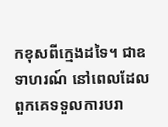កខុសពីក្មេងដទៃ។ ជាឧទាហរណ៍ នៅពេលដែលពួកគេទទួលការបរា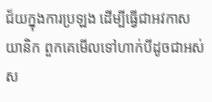ជ័យក្នុងការប្រឡង ដើម្បីធ្វើជាអវកាសយានិក ពួកគេមើលទៅហាក់បីដូចជាអស់ស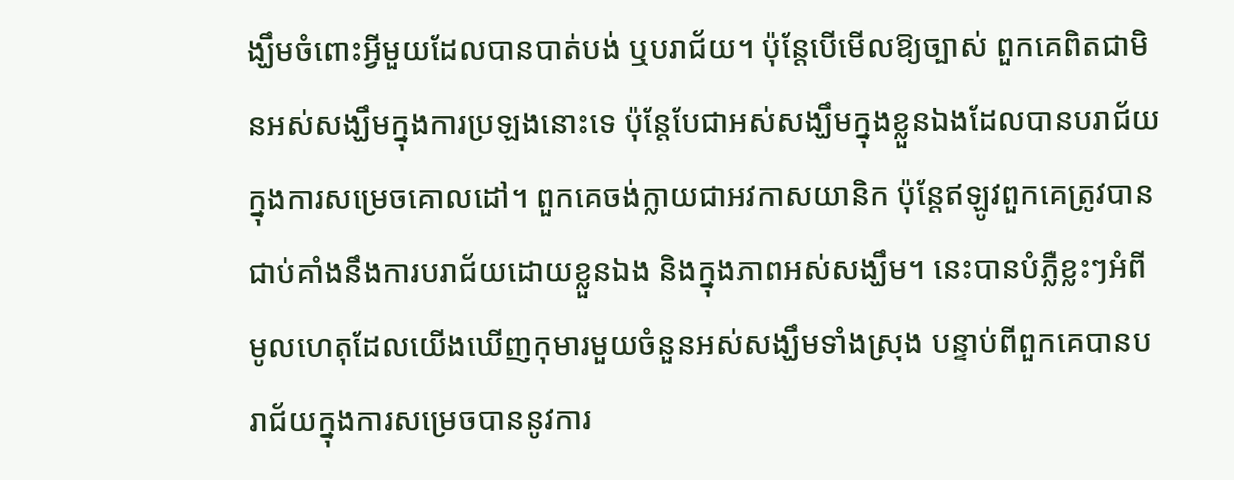ង្ឃឹមចំពោះអ្វីមួយដែលបានបាត់បង់ ឬបរាជ័យ។ ប៉ុន្តែបើមើលឱ្យច្បាស់ ពួកគេពិតជាមិនអស់សង្ឃឹមក្នុងការប្រឡងនោះទេ ប៉ុន្តែបែជាអស់សង្ឃឹមក្នុងខ្លួនឯងដែលបានបរាជ័យក្នុងការសម្រេចគោលដៅ។ ពួកគេចង់ក្លាយជាអវកាសយានិក ប៉ុន្តែឥឡូវពួកគេត្រូវបានជាប់គាំងនឹងការបរាជ័យដោយខ្លួនឯង និងក្នុងភាពអស់សង្ឃឹម។ នេះបានបំភ្លឺខ្លះៗអំពីមូលហេតុដែលយើងឃើញកុមារមួយចំនួនអស់សង្ឃឹមទាំងស្រុង បន្ទាប់ពីពួកគេបានបរាជ័យក្នុងការសម្រេចបាននូវការ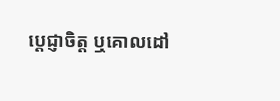ប្តេជ្ញាចិត្ត ឬគោលដៅ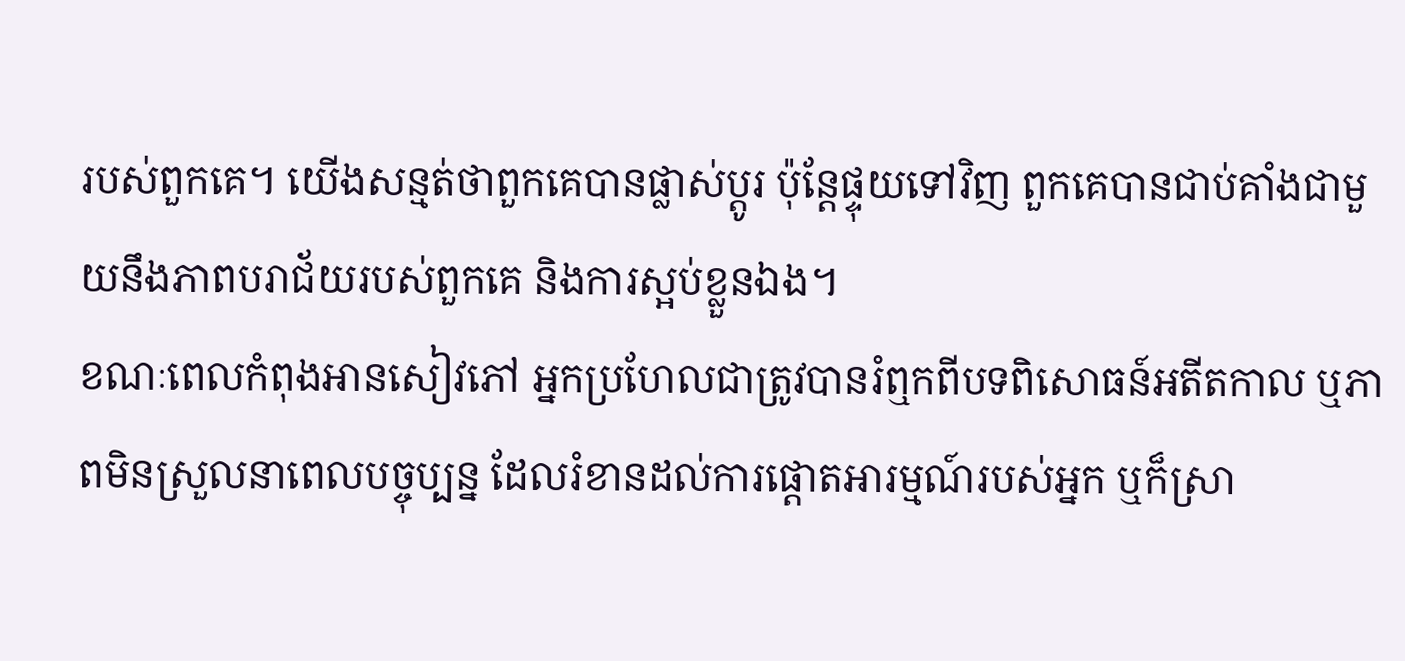របស់ពួកគេ។ យើងសន្មត់ថាពួកគេបានផ្លាស់ប្តូរ ប៉ុន្តែផ្ទុយទៅវិញ ពួកគេបានជាប់គាំងជាមួយនឹងភាពបរាជ័យរបស់ពួកគេ និងការស្អប់ខ្លួនឯង។
ខណៈពេលកំពុងអានសៀវភៅ អ្នកប្រហែលជាត្រូវបានរំឮកពីបទពិសោធន៍អតីតកាល ឬភាពមិនស្រួលនាពេលបច្ចុប្បន្ន ដែលរំខានដល់ការផ្តោតអារម្មណ៍របស់អ្នក ឬក៏ស្រា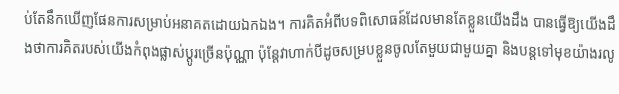ប់តែនឹកឃើញផែនការសម្រាប់អនាគតដោយឯកឯង។ ការគិតអំពីបទពិសោធន៍ដែលមានតែខ្លួនយើងដឹង បានធ្វើឱ្យយើងដឹងថាការគិតរបស់យើងកំពុងផ្លាស់ប្តូរច្រើនប៉ុណ្ណា ប៉ុន្តែវាហាក់បីដូចសម្របខ្លួនចូលតែមួយជាមួយគ្នា និងបន្តទៅមុខយ៉ាងរលូ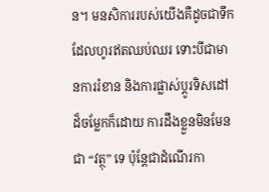ន។ មនសិការរបស់យើងគឺដូចជាទឹកដែលហូរឥតឈប់ឈរ ទោះបីជាមានការរំខាន និងការផ្លាស់ប្តូរទិសដៅដ៏ចម្លែកក៏ដោយ ការដឹងខ្លួនមិនមែនជា “វត្ថុ” ទេ ប៉ុន្តែជាដំណើរកា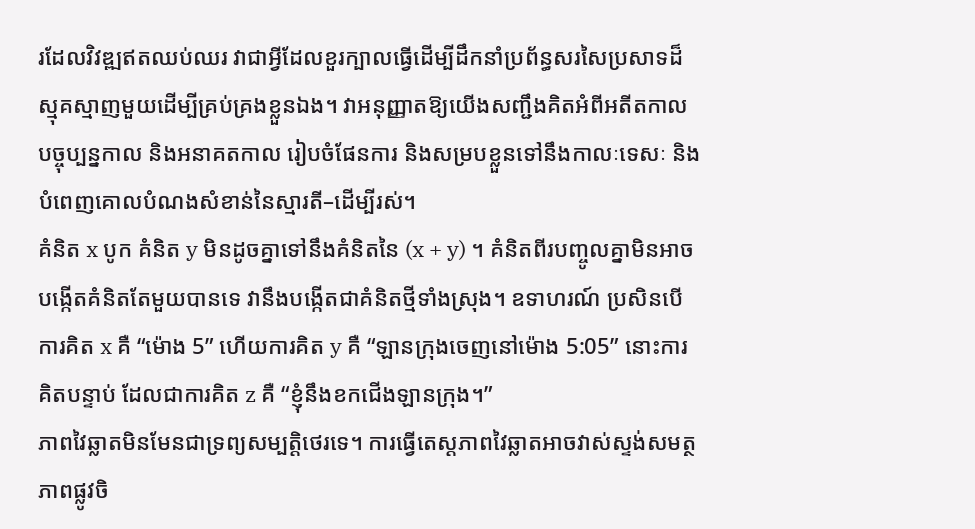រដែលវិវឌ្ឍឥតឈប់ឈរ វាជាអ្វីដែលខួរក្បាលធ្វើដើម្បីដឹកនាំប្រព័ន្ធសរសៃប្រសាទដ៏ស្មុគស្មាញមួយដើម្បីគ្រប់គ្រងខ្លួនឯង។ វាអនុញ្ញាតឱ្យយើងសញ្ជឹងគិតអំពីអតីតកាល បច្ចុប្បន្នកាល និងអនាគតកាល រៀបចំផែនការ និងសម្របខ្លួនទៅនឹងកាលៈទេសៈ និងបំពេញគោលបំណងសំខាន់នៃស្មារតី–ដើម្បីរស់។
គំនិត x បូក គំនិត y មិនដូចគ្នាទៅនឹងគំនិតនៃ (x + y) ។ គំនិតពីរបញ្ចូលគ្នាមិនអាចបង្កើតគំនិតតែមួយបានទេ វានឹងបង្កើតជាគំនិតថ្មីទាំងស្រុង។ ឧទាហរណ៍ ប្រសិនបើការគិត x គឺ “ម៉ោង 5” ហើយការគិត y គឺ “ឡានក្រុងចេញនៅម៉ោង 5:05” នោះការគិតបន្ទាប់ ដែលជាការគិត z គឺ “ខ្ញុំនឹងខកជើងឡានក្រុង។”
ភាពវៃឆ្លាតមិនមែនជាទ្រព្យសម្បត្តិថេរទេ។ ការធ្វើតេស្តភាពវៃឆ្លាតអាចវាស់ស្ទង់សមត្ថភាពផ្លូវចិ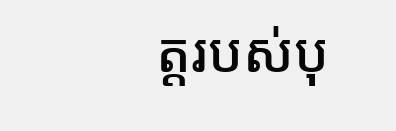ត្តរបស់បុ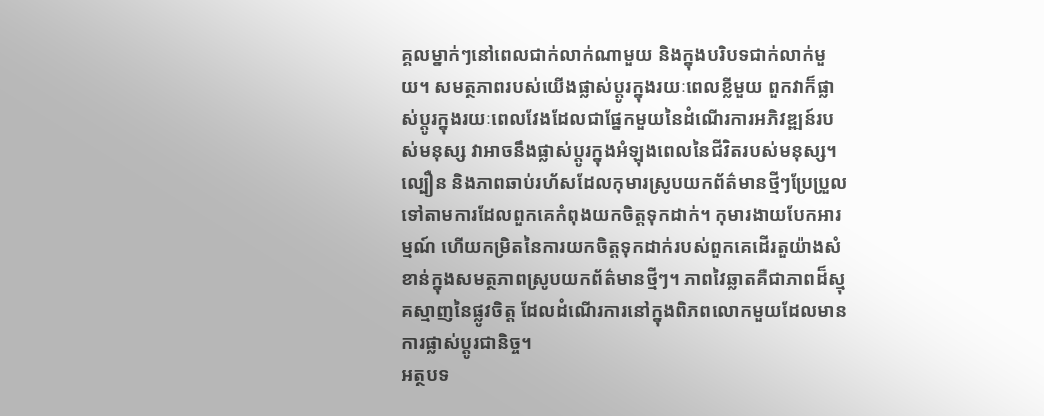គ្គលម្នាក់ៗនៅពេលជាក់លាក់ណាមួយ និងក្នុងបរិបទជាក់លាក់មួយ។ សមត្ថភាពរបស់យើងផ្លាស់ប្តូរក្នុងរយៈពេលខ្លីមួយ ពួកវាក៏ផ្លាស់ប្តូរក្នុងរយៈពេលវែងដែលជាផ្នែកមួយនៃដំណើរការអភិវឌ្ឍន៍របស់មនុស្ស វាអាចនឹងផ្លាស់ប្តូរក្នុងអំឡុងពេលនៃជីវិតរបស់មនុស្ស។ ល្បឿន និងភាពឆាប់រហ័សដែលកុមារស្រូបយកព័ត៌មានថ្មីៗប្រែប្រួលទៅតាមការដែលពួកគេកំពុងយកចិត្តទុកដាក់។ កុមារងាយបែកអារម្មណ៍ ហើយកម្រិតនៃការយកចិត្តទុកដាក់របស់ពួកគេដើរតួយ៉ាងសំខាន់ក្នុងសមត្ថភាពស្រូបយកព័ត៌មានថ្មីៗ។ ភាពវៃឆ្លាតគឺជាភាពដ៏ស្មុគស្មាញនៃផ្លូវចិត្ត ដែលដំណើរការនៅក្នុងពិភពលោកមួយដែលមានការផ្លាស់ប្តូរជានិច្ច។
អត្ថបទ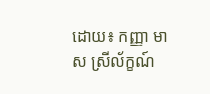ដោយ៖ កញ្ញា មាស ស្រីល័ក្ខណ៍